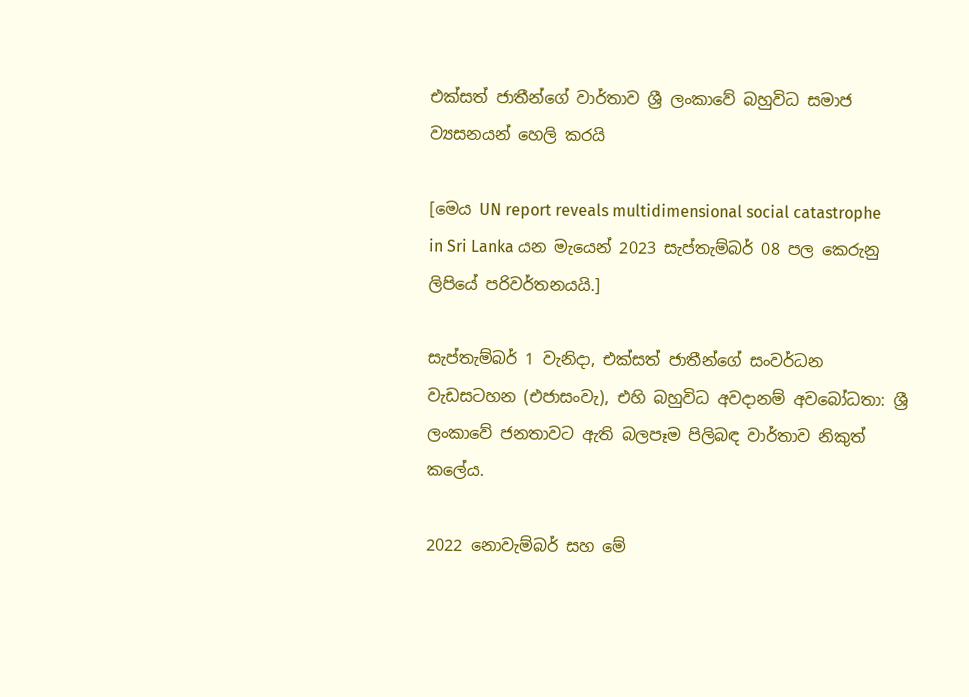එක්සත් ජාතීන්ගේ වාර්තාව ශ්‍රී ලංකාවේ බහුවිධ සමාජ ව්‍යසනයන් හෙලි කරයි

[මෙය UN report reveals multidimensional social catastrophe in Sri Lanka යන මැයෙන් 2023 සැප්තැම්බර් 08 පල කෙරුනු ලිපියේ පරිවර්තනයයි.]

සැප්තැම්බර් 1 වැනිදා, එක්සත් ජාතීන්ගේ සංවර්ධන වැඩසටහන (එජාසංවැ), එහි බහුවිධ අවදානම් අවබෝධතා: ශ්‍රී ලංකාවේ ජනතාවට ඇති බලපෑම පිලිබඳ වාර්තාව නිකුත් කලේය.

2022 නොවැම්බර් සහ මේ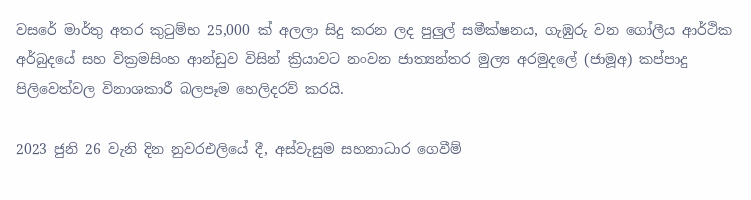වසරේ මාර්තු අතර කුටුම්භ 25,000 ක් අලලා සිදු කරන ලද පුලුල් සමීක්ෂනය, ගැඹුරු වන ගෝලීය ආර්ථික අර්බුදයේ සහ වික්‍රමසිංහ ආන්ඩුව විසින් ක්‍රියාවට නංවන ජාත්‍යන්තර මුල්‍ය අරමුදලේ (ජාමූඅ) කප්පාදු පිලිවෙත්වල විනාශකාරී බලපෑම හෙලිදරව් කරයි.

2023 ජුනි 26 වැනි දින නුවරඑලියේ දී, අස්වැසුම සහනාධාර ගෙවීම්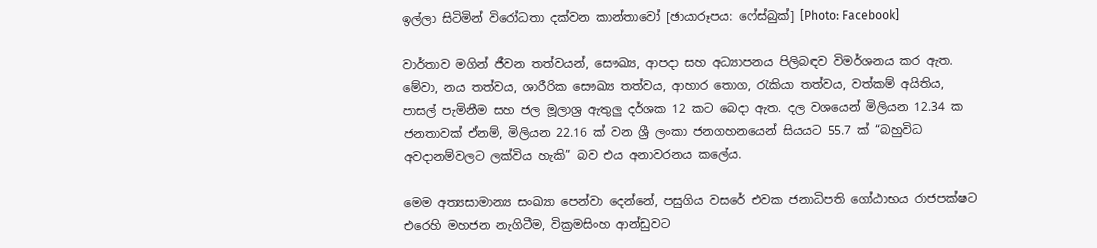ඉල්ලා සිටිමින් විරෝධතා දක්වන කාන්තාවෝ [ඡායාරූපය: ෆේස්බුක්] [Photo: Facebook]

වාර්තාව මගින් ජීවන තත්වයන්, සෞඛ්‍ය, ආපදා සහ අධ්‍යාපනය පිලිබඳව විමර්ශනය කර ඇත. මේවා, නය තත්වය, ශාරීරික සෞඛ්‍ය තත්වය, ආහාර තොග, රැකියා තත්වය, වත්කම් අයිතිය, පාසල් පැමිනීම සහ ජල මූලාශ්‍ර ඇතුලු දර්ශක 12 කට බෙදා ඇත. දල වශයෙන් මිලියන 12.34 ක ජනතාවක් ඒනම්, මිලියන 22.16 ක් වන ශ්‍රී ලංකා ජනගහනයෙන් සියයට 55.7 ක් “බහුවිධ අවදානම්වලට ලක්විය හැකි” බව එය අනාවරනය කලේය.

මෙම අත්‍යසාමාන්‍ය සංඛ්‍යා පෙන්වා දෙන්නේ, පසුගිය වසරේ එවක ජනාධිපති ගෝඨාභය රාජපක්ෂට එරෙහි මහජන නැගිටීම, වික්‍රමසිංහ ආන්ඩුවට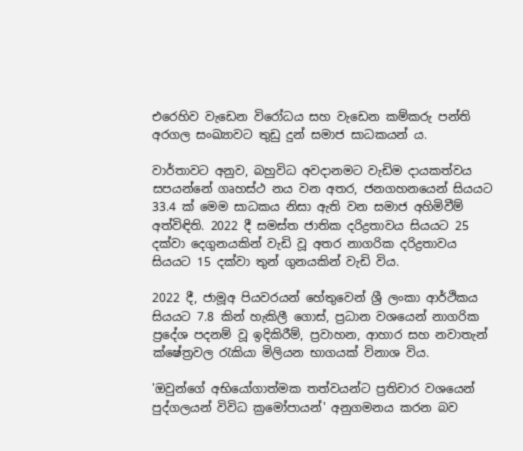එරෙහිව වැඩෙන විරෝධය සහ වැඩෙන කම්කරු පන්ති අරගල සංඛ්‍යාවට තුඩු දුන් සමාජ සාධකයන් ය.

වාර්තාවට අනුව, බහුවිධ අවදානමට වැඩිම දායකත්වය සපයන්නේ ගෘහස්ථ නය වන අතර, ජනගහනයෙන් සියයට 33.4 ක් මෙම සාධකය නිසා ඇති වන සමාජ අහිමිවීම් අත්විඳිති. 2022 දී සමස්ත ජාතික දරිද්‍රතාවය සියයට 25 දක්වා දෙගුනයකින් වැඩි වූ අතර නාගරික දරිද්‍රතාවය සියයට 15 දක්වා තුන් ගුනයකින් වැඩි විය.

2022 දී, ජාමූඅ පියවරයන් හේතුවෙන් ශ්‍රී ලංකා ආර්ථිකය සියයට 7.8 කින් හැකිලී ගොස්, ප්‍රධාන වශයෙන් නාගරික ප්‍රදේශ පදනම් වූ ඉදිකිරීම්, ප්‍රවාහන, ආහාර සහ නවාතැන් ක්ෂේත්‍රවල රැකියා මිලියන භාගයක් විනාශ විය.

'ඔවුන්ගේ අභියෝගාත්මක තත්වයන්ට ප්‍රතිචාර වශයෙන් පුද්ගලයන් විවිධ ක්‍රමෝපායන්' අනුගමනය කරන බව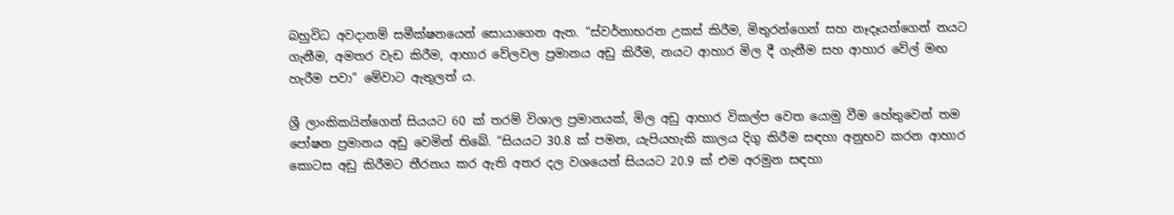බහුවිධ අවදානම් සමීක්ෂනයෙන් සොයාගෙන ඇත. “ස්වර්නාභරන උකස් කිරීම, මිතුරන්ගෙන් සහ නෑදෑයන්ගෙන් නයට ගැනීම, අමතර වැඩ කිරීම, ආහාර වේලවල ප්‍රමානය අඩු කිරීම, නයට ආහාර මිල දී ගැනීම සහ ආහාර වේල් මඟ හැරීම පවා” මේවාට ඇතුලත් ය.

ශ්‍රී ලාංකිකයින්ගෙන් සියයට 60 ක් තරම් විශාල ප්‍රමානයක්, මිල අඩු ආහාර විකල්ප වෙත යොමු වීම හේතුවෙන් තම පෝෂන ප්‍රමානය අඩු වෙමින් තිබේ. “සියයට 30.8 ක් පමන, යැපියහැකි කාලය දිගු කිරීම සඳහා අනුභව කරන ආහාර කොටස අඩු කිරීමට තීරනය කර ඇති අතර දල වශයෙන් සියයට 20.9 ක් එම අරමුන සඳහා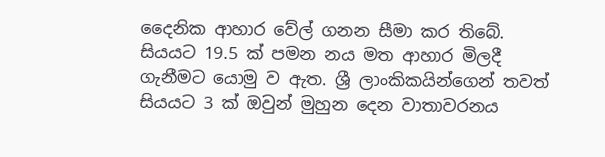දෛනික ආහාර වේල් ගනන සීමා කර තිබේ. සියයට 19.5 ක් පමන නය මත ආහාර මිලදී ගැනීමට යොමු ව ඇත. ශ්‍රී ලාංකිකයින්ගෙන් තවත් සියයට 3 ක් ඔවුන් මුහුන දෙන වාතාවරනය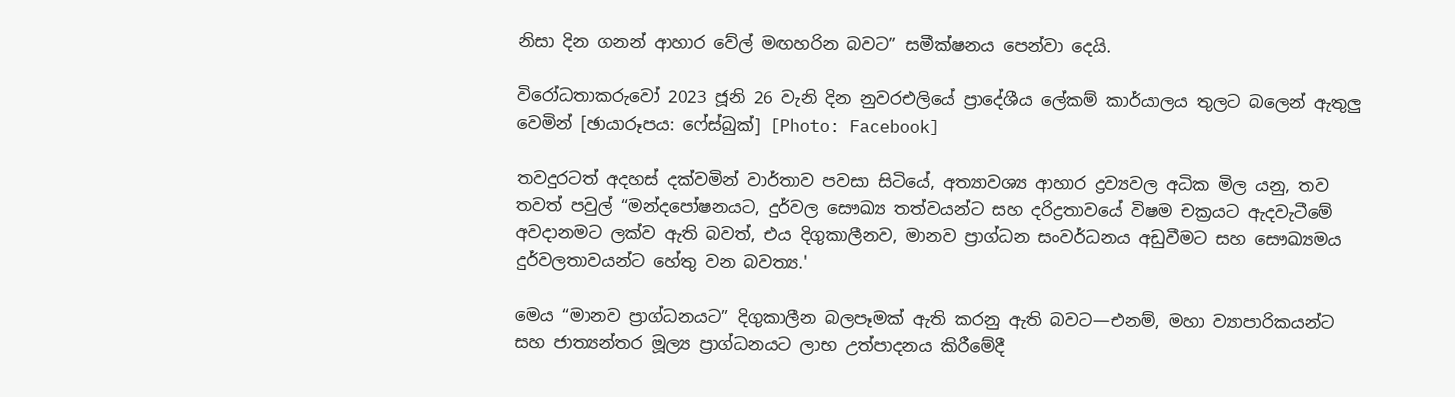නිසා දින ගනන් ආහාර වේල් මඟහරින බවට” සමීක්ෂනය පෙන්වා දෙයි.

විරෝධතාකරුවෝ 2023 ජූනි 26 වැනි දින නුවරඑලියේ ප්‍රාදේශීය ලේකම් කාර්යාලය තුලට බලෙන් ඇතුලු වෙමින් [ඡායාරූපය: ෆේස්බුක්] [Photo: Facebook]

තවදුරටත් අදහස් දක්වමින් වාර්තාව පවසා සිටියේ, අත්‍යාවශ්‍ය ආහාර ද්‍රව්‍යවල අධික මිල යනු, තව තවත් පවුල් “මන්දපෝෂනයට, දුර්වල සෞඛ්‍ය තත්වයන්ට සහ දරිද්‍රතාවයේ විෂම චක්‍රයට ඇදවැටීමේ අවදානමට ලක්ව ඇති බවත්, එය දිගුකාලීනව, මානව ප්‍රාග්ධන සංවර්ධනය අඩුවීමට සහ සෞඛ්‍යමය දුර්වලතාවයන්ට හේතු වන බවත්‍ය.'

මෙය “මානව ප්‍රාග්ධනයට” දිගුකාලීන බලපෑමක් ඇති කරනු ඇති බවට—එනම්, මහා ව්‍යාපාරිකයන්ට සහ ජාත්‍යන්තර මූල්‍ය ප්‍රාග්ධනයට ලාභ උත්පාදනය කිරීමේදී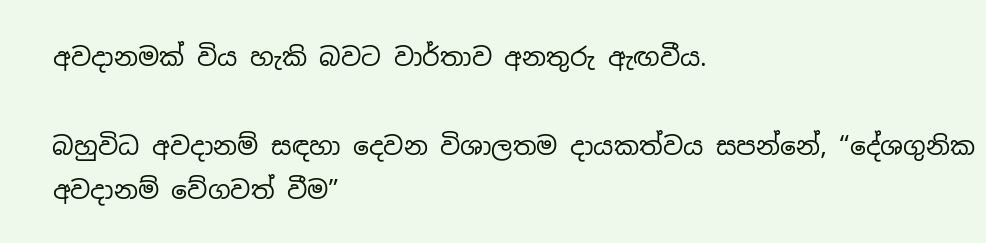අවදානමක් විය හැකි බවට වාර්තාව අනතුරු ඇඟවීය.

බහුවිධ අවදානම් සඳහා දෙවන විශාලතම දායකත්වය සපන්නේ, “දේශගුනික අවදානම් වේගවත් වීම”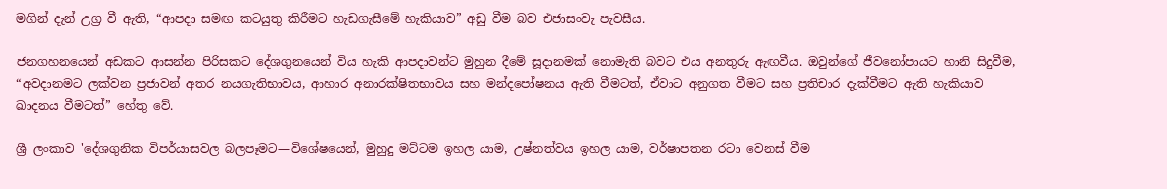මගින් දැන් උග්‍ර වී ඇති, “ආපදා සමඟ කටයුතු කිරීමට හැඩගැසීමේ හැකියාව” අඩු වීම බව එජාසංවැ පැවසීය.

ජනගහනයෙන් අඩකට ආසන්න පිරිසකට දේශගුනයෙන් විය හැකි ආපදාවන්ට මුහුන දීමේ සූදානමක් නොමැති බවට එය අනතුරු ඇඟවීය. ඔවුන්ගේ ජීවනෝපායට හානි සිදුවීම, “අවදානමට ලක්වන ප්‍රජාවන් අතර නයගැතිභාවය, ආහාර අනාරක්ෂිතභාවය සහ මන්දපෝෂනය ඇති වීමටත්, ඒවාට අනුගත වීමට සහ ප්‍රතිචාර දැක්වීමට ඇති හැකියාව ඛාදනය වීමටත්” හේතු වේ.

ශ්‍රී ලංකාව 'දේශගුනික විපර්යාසවල බලපෑමට—විශේෂයෙන්, මුහුදු මට්ටම ඉහල යාම, උෂ්නත්වය ඉහල යාම, වර්ෂාපතන රටා වෙනස් වීම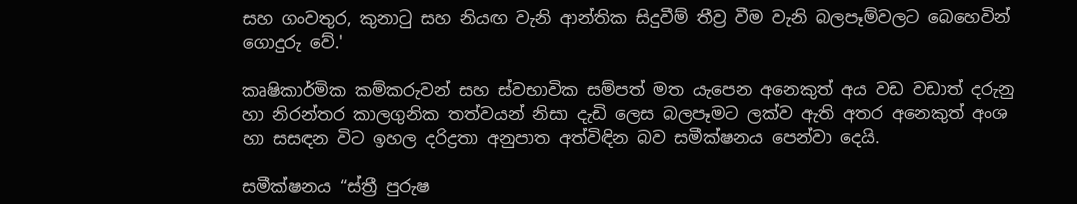සහ ගංවතුර, කුනාටු සහ නියඟ වැනි ආන්තික සිදුවීම් තීව්‍ර වීම වැනි බලපෑම්වලට බෙහෙවින් ගොදුරු වේ.'

කෘෂිකාර්මික කම්කරුවන් සහ ස්වභාවික සම්පත් මත යැපෙන අනෙකුත් අය වඩ වඩාත් දරුනු හා නිරන්තර කාලගුනික තත්වයන් නිසා දැඩි ලෙස බලපෑමට ලක්ව ඇති අතර අනෙකුත් අංශ හා සසඳන විට ඉහල දරිද්‍රතා අනුපාත අත්විඳින බව සමීක්ෂනය පෙන්වා දෙයි.

සමීක්ෂනය “ස්ත්‍රී පුරුෂ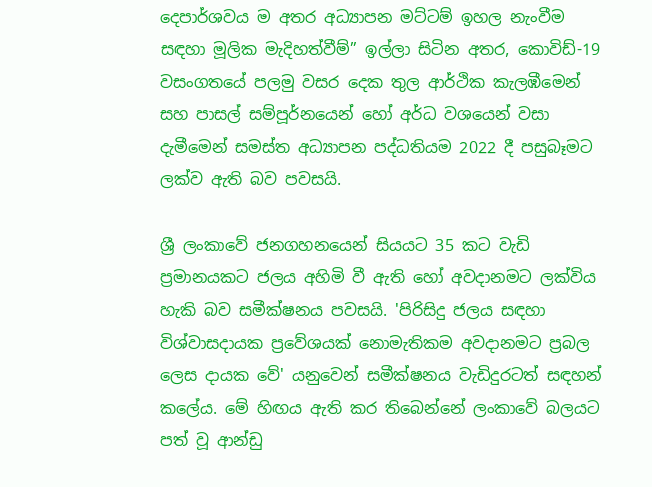දෙපාර්ශවය ම අතර අධ්‍යාපන මට්ටම් ඉහල නැංවීම සඳහා මූලික මැදිහත්වීම්” ඉල්ලා සිටින අතර, කොවිඩ්-19 වසංගතයේ පලමු වසර දෙක තුල ආර්ථික කැලඹීමෙන් සහ පාසල් සම්පූර්නයෙන් හෝ අර්ධ වශයෙන් වසා දැමීමෙන් සමස්ත අධ්‍යාපන පද්ධතියම 2022 දී පසුබෑමට ලක්ව ඇති බව පවසයි.

ශ්‍රී ලංකාවේ ජනගහනයෙන් සියයට 35 කට වැඩි ප්‍රමානයකට ජලය අහිමි වී ඇති හෝ අවදානමට ලක්විය හැකි බව සමීක්ෂනය පවසයි. 'පිරිසිදු ජලය සඳහා විශ්වාසදායක ප්‍රවේශයක් නොමැතිකම අවදානමට ප්‍රබල ලෙස දායක වේ' යනුවෙන් සමීක්ෂනය වැඩිදුරටත් සඳහන් කලේය. මේ හිඟය ඇති කර තිබෙන්නේ ලංකාවේ බලයට පත් වූ ආන්ඩු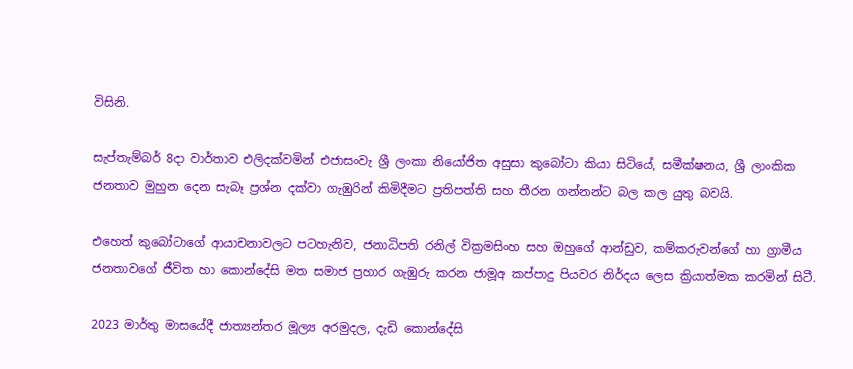විසිනි.

සැප්තැම්බර් 8දා වාර්තාව එලිදක්වමින් එජාසංවැ ශ්‍රී ලංකා නියෝජිත අසුසා කුබෝටා කියා සිටියේ, සමීක්ෂනය, ශ්‍රී ලාංකික ජනතාව මුහුන දෙන සැබෑ ප්‍රශ්න දක්වා ගැඹුරින් කිමිදීමට ප්‍රතිපත්ති සහ තීරන ගන්නන්ට බල කල යුතු බවයි.

එහෙත් කුබෝටාගේ ආයාචනාවලට පටහැනිව, ජනාධිපති රනිල් වික්‍රමසිංහ සහ ඔහුගේ ආන්ඩුව, කම්කරුවන්ගේ හා ග්‍රාමීය ජනතාවගේ ජීවිත හා කොන්දේසි මත සමාජ ප්‍රහාර ගැඹුරු කරන ජාමූඅ කප්පාදු පියවර නිර්දය ලෙස ක්‍රියාත්මක කරමින් සිටී.

2023 මාර්තු මාසයේදී ජාත්‍යන්තර මූල්‍ය අරමුදල, දැඩි කොන්දේසි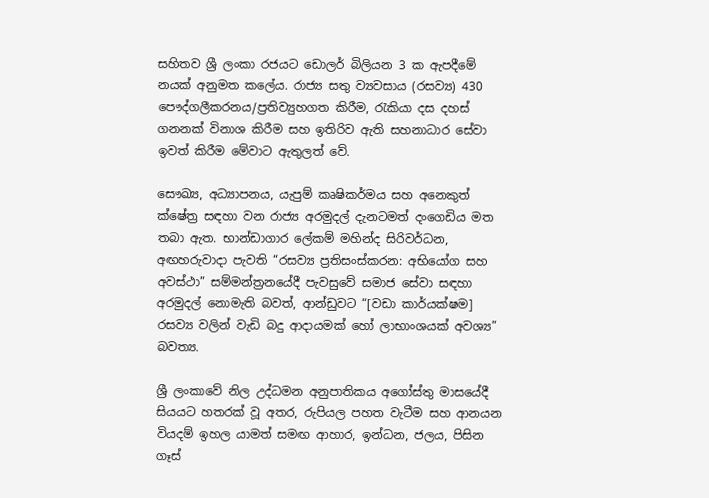සහිතව ශ්‍රී ලංකා රජයට ඩොලර් බිලියන 3 ක ඇපදීමේ නයක් අනුමත කලේය. රාජ්‍ය සතු ව්‍යවසාය (රසව්‍ය) 430 පෞද්ගලීකරනය/ප්‍රතිව්‍යුහගත කිරීම, රැකියා දස දහස් ගනනක් විනාශ කිරීම සහ ඉතිරිව ඇති සහනාධාර සේවා ඉවත් කිරීම මේවාට ඇතුලත් වේ.

සෞඛ්‍ය, අධ්‍යාපනය, යැපුම් කෘෂිකර්මය සහ අනෙකුත් ක්ෂේත්‍ර සඳහා වන රාජ්‍ය අරමුදල් දැනටමත් දංගෙඩිය මත තබා ඇත. භාන්ඩාගාර ලේකම් මහින්ද සිරිවර්ධන, අඟහරුවාදා පැවති “රසව්‍ය ප්‍රතිසංස්කරන: අභියෝග සහ අවස්ථා” සම්මන්ත්‍රනයේදී පැවසුවේ සමාජ සේවා සඳහා අරමුදල් නොමැති බවත්, ආන්ඩුවට “[වඩා කාර්යක්ෂම] රසව්‍ය වලින් වැඩි බදු ආදායමක් හෝ ලාභාංශයක් අවශ්‍ය” බවත්‍ය.

ශ්‍රී ලංකාවේ නිල උද්ධමන අනුපාතිකය අගෝස්තු මාසයේදී සියයට හතරක් වූ අතර, රුපියල පහත වැටීම සහ ආනයන වියදම් ඉහල යාමත් සමඟ ආහාර, ඉන්ධන, ජලය, පිසින ගෑස්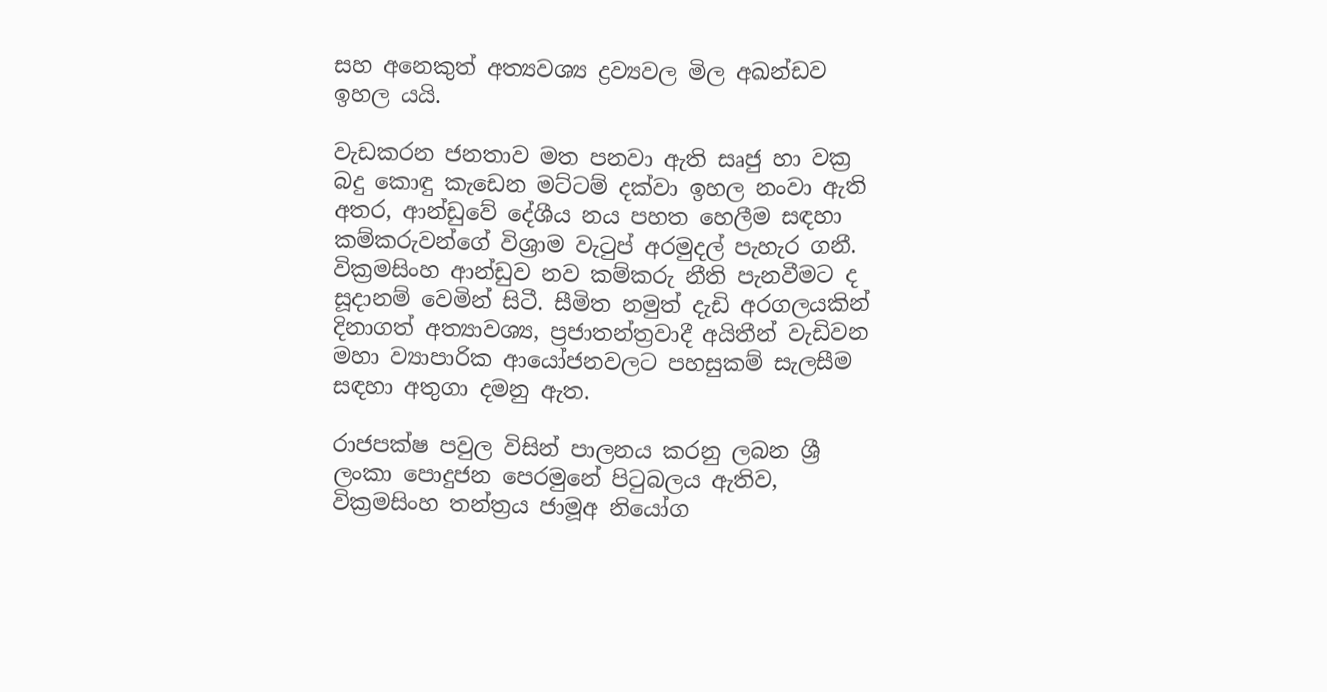සහ අනෙකුත් අත්‍යවශ්‍ය ද්‍රව්‍යවල මිල අඛන්ඩව ඉහල යයි.

වැඩකරන ජනතාව මත පනවා ඇති සෘජු හා වක්‍ර බදු කොඳු කැඩෙන මට්ටම් දක්වා ඉහල නංවා ඇති අතර, ආන්ඩුවේ දේශීය නය පහත හෙලීම සඳහා කම්කරුවන්ගේ විශ්‍රාම වැටුප් අරමුදල් පැහැර ගනී. වික්‍රමසිංහ ආන්ඩුව නව කම්කරු නීති පැනවීමට ද සූදානම් වෙමින් සිටී. සීමිත නමුත් දැඩි අරගලයකින් දිනාගත් අත්‍යාවශ්‍ය, ප්‍රජාතන්ත්‍රවාදී අයිතීන් වැඩිවන මහා ව්‍යාපාරික ආයෝජනවලට පහසුකම් සැලසීම සඳහා අතුගා දමනු ඇත.

රාජපක්ෂ පවුල විසින් පාලනය කරනු ලබන ශ්‍රී ලංකා පොදුජන පෙරමුනේ පිටුබලය ඇතිව, වික්‍රමසිංහ තන්ත්‍රය ජාමූඅ නියෝග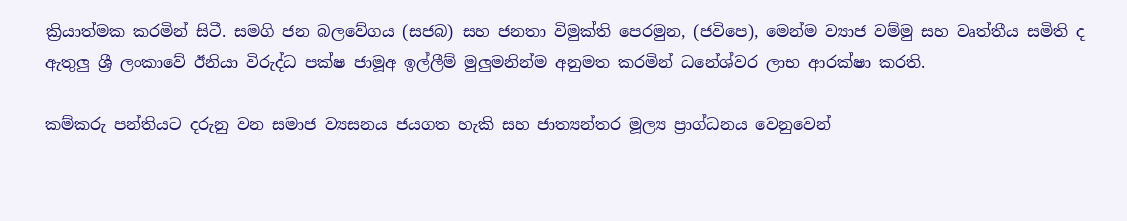ක්‍රියාත්මක කරමින් සිටී. සමගි ජන බලවේගය (සජබ) සහ ජනතා විමුක්ති පෙරමුන, (ජවිපෙ), මෙන්ම ව්‍යාජ වම්මු සහ වෘත්තීය සමිති ද ඇතුලු ශ්‍රී ලංකාවේ ඊනියා විරුද්ධ පක්ෂ ජාමූඅ ඉල්ලීම් මුලුමනින්ම අනුමත කරමින් ධනේශ්වර ලාභ ආරක්ෂා කරති.

කම්කරු පන්තියට දරුනු වන සමාජ ව්‍යසනය ජයගත හැකි සහ ජාත්‍යන්තර මූල්‍ය ප්‍රාග්ධනය වෙනුවෙන්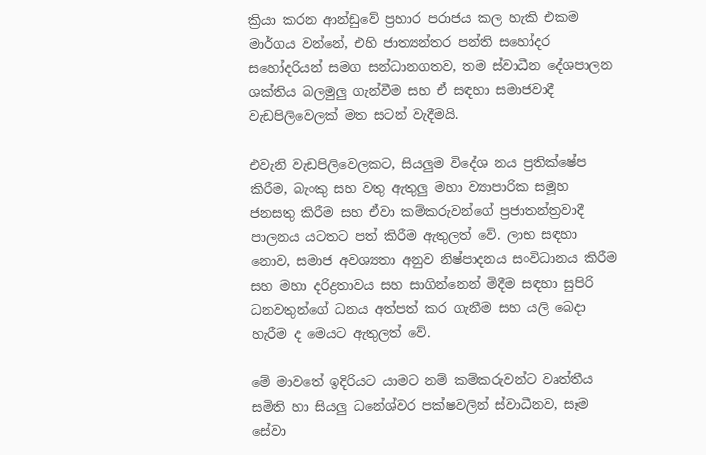ක්‍රියා කරන ආන්ඩුවේ ප්‍රහාර පරාජය කල හැකි එකම මාර්ගය වන්නේ, එහි ජාත්‍යන්තර පන්ති සහෝදර සහෝදරියන් සමග සන්ධානගතව, තම ස්වාධීන දේශපාලන ශක්තිය බලමුලු ගැන්වීම සහ ඒ සඳහා සමාජවාදී වැඩපිලිවෙලක් මත සටන් වැදීමයි.

එවැනි වැඩපිලිවෙලකට, සියලුම විදේශ නය ප්‍රතික්ෂේප කිරීම, බැංකු සහ වතු ඇතුලු මහා ව්‍යාපාරික සමූහ ජනසතු කිරීම සහ ඒවා කම්කරුවන්ගේ ප්‍රජාතන්ත්‍රවාදී පාලනය යටතට පත් කිරීම ඇතුලත් වේ. ලාභ සඳහා නොව, සමාජ අවශ්‍යතා අනුව නිෂ්පාදනය සංවිධානය කිරීම සහ මහා දරිද්‍රතාවය සහ සාගින්නෙන් මිදීම සඳහා සුපිරි ධනවතුන්ගේ ධනය අත්පත් කර ගැනීම සහ යලි බෙදා හැරීම ද මෙයට ඇතුලත් වේ.

මේ මාවතේ ඉදිරියට යාමට නම් කම්කරුවන්ට වෘත්තීය සමිති හා සියලු ධනේශ්වර පක්ෂවලින් ස්වාධීනව, සෑම සේවා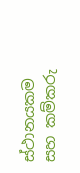ස්ථානයකම සහ කම්කරු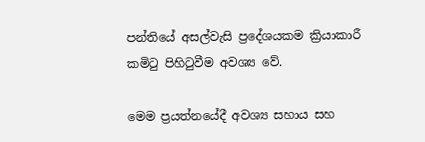පන්තියේ අසල්වැසි ප්‍රදේශයකම ක්‍රියාකාරී කමිටු පිහිටුවීම අවශ්‍ය වේ.

මෙම ප්‍රයත්නයේදී අවශ්‍ය සහාය සහ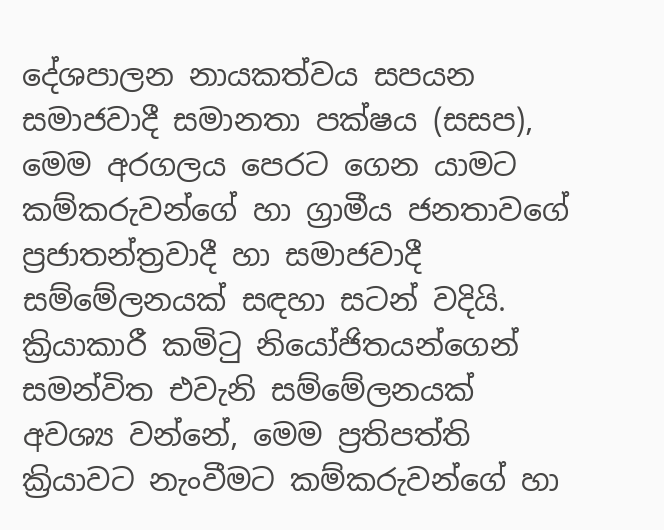දේශපාලන නායකත්වය සපයන සමාජවාදී සමානතා පක්ෂය (සසප), මෙම අරගලය පෙරට ගෙන යාමට කම්කරුවන්ගේ හා ග්‍රාමීය ජනතාවගේ ප්‍රජාතන්ත්‍රවාදී හා සමාජවාදී සම්මේලනයක් සඳහා සටන් වදියි. ක්‍රියාකාරී කමිටු නියෝජිතයන්ගෙන් සමන්විත එවැනි සම්මේලනයක් අවශ්‍ය වන්නේ, මෙම ප්‍රතිපත්ති ක්‍රියාවට නැංවීමට කම්කරුවන්ගේ හා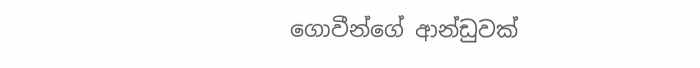ගොවීන්ගේ ආන්ඩුවක්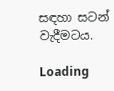සඳහා සටන් වැදීමටය.

Loading